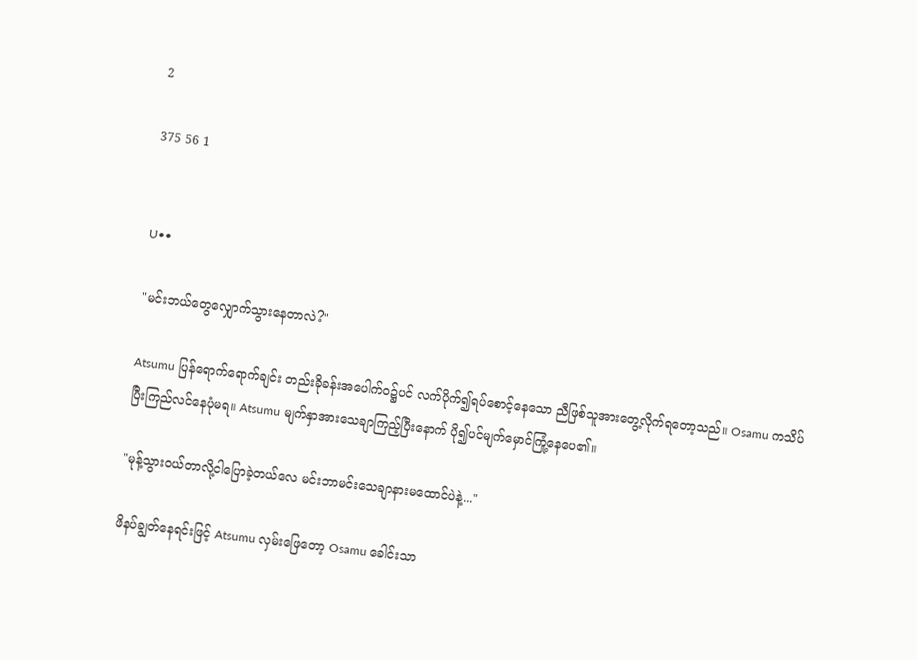2

375 56 1


U••

"မင်းဘယ်တွေလျှောက်သွားနေတာလဲ?"

Atsumu ပြန်ရောက်ရောက်ချင်း တည်းခိုခန်းအပေါက်ဝ၌ပင် လက်ပိုက်၍ရပ်စောင့်နေသော ညီဖြစ်သူအားတွေ့လိုက်ရတော့သည်။ Osamu ကသိပ်ပြီးကြည်လင်နေပုံမရ။ Atsumu မျက်နှာအားသေချာကြည့်ပြီးနောက် ပို၍ပင်မျက်မှောင်ကြုံ့နေပေ၏။

"မုန့်သွားဝယ်တာလို့ငါပြောခဲ့တယ်လေ မင်းဘာမင်းသေချာနားမထောင်ပဲနဲ့..."

ဖိနပ်ချွတ်နေရင်းဖြင့် Atsumu လှမ်းဖြေတော့ Osamu ခေါင်းသာ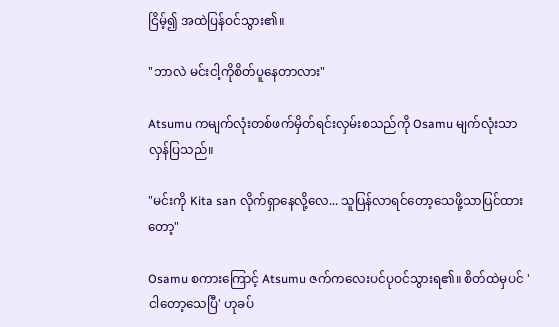ငြိမ့်၍ အထဲပြန်ဝင်သွား၏။

"ဘာလဲ မင်းငါ့ကိုစိတ်ပူနေတာလား"

Atsumu ကမျက်လုံးတစ်ဖက်မှိတ်ရင်းလှမ်းစသည်ကို Osamu မျက်လုံးသာလှန်ပြသည်။

"မင်းကို Kita san လိုက်ရှာနေလို့လေ... သူပြန်လာရင်တော့သေဖို့သာပြင်ထားတော့"

Osamu စကားကြောင့် Atsumu ဇက်ကလေးပင်ပုဝင်သွားရ၏။ စိတ်ထဲမှပင် 'ငါတော့သေပြီ' ဟုခပ်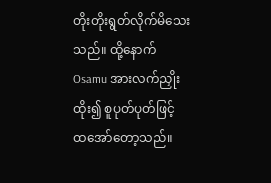တိုးတိုးရွတ်လိုက်မိသေးသည်။ ထို့နောက် Osamu အားလက်ညှိုးထိုး၍ စူပုတ်ပုတ်ဖြင့် ထအော်တော့သည်။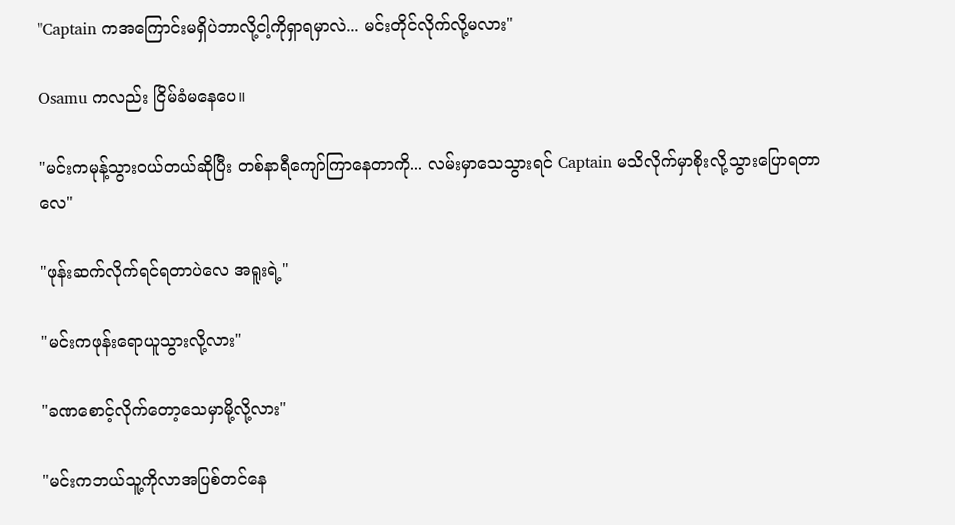"Captain ကအကြောင်းမရှိပဲဘာလို့ငါ့ကိုရှာရမှာလဲ... မင်းတိုင်လိုက်လို့မလား"

Osamu ကလည်း ငြိမ်ခံမနေပေ။

"မင်းကမုန့်သွားဝယ်တယ်ဆိုပြီး တစ်နာရီကျော်ကြာနေတာကို... လမ်းမှာသေသွားရင် Captain မသိလိုက်မှာစိုးလို့သွားပြောရတာလေ"

"ဖုန်းဆက်လိုက်ရင်ရတာပဲလေ အရူးရဲ့"

"မင်းကဖုန်းရောယူသွားလို့လား"

"ခဏစောင့်လိုက်တော့သေမှာမို့လို့လား"

"မင်းကဘယ်သူ့ကိုလာအပြစ်တင်နေ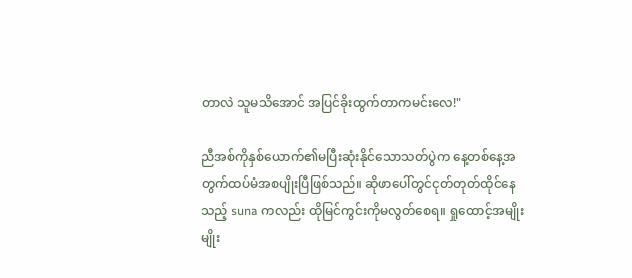တာလဲ သူမသိအောင် အပြင်ခိုးထွက်တာကမင်းလေ!"

ညီအစ်ကိုနှစ်ယောက်၏မပြီးဆုံးနိုင်သောသတ်ပွဲက နေ့တစ်နေ့အတွက်ထပ်မံအစပျိုးပြီဖြစ်သည်။ ဆိုဖာပေါ်တွင်ငုတ်တုတ်ထိုင်နေသည့် suna ကလည်း ထိုမြင်ကွင်းကိုမလွတ်စေရ။ ရှုထောင့်အမျိုးမျိုး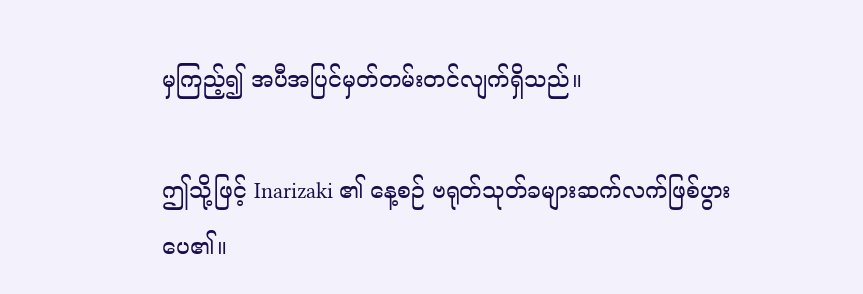မှကြည့်၍ အပီအပြင်မှတ်တမ်းတင်လျက်ရှိသည်။

ဤသို့ဖြင့် Inarizaki ၏ နေ့စဉ် ဗရုတ်သုတ်ခများဆက်လက်ဖြစ်ပွားပေ၏။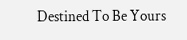Destined To Be Yours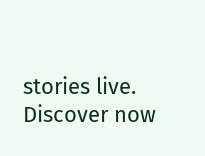stories live. Discover now